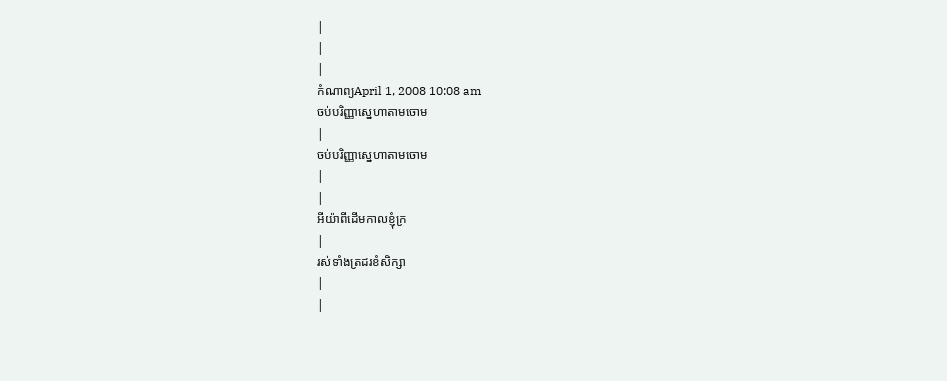|
|
|
កំណាព្យApril 1, 2008 10:08 am
ចប់បរិញ្ញាស្នេហាតាមចោម
|
ចប់បរិញ្ញាស្នេហាតាមចោម
|
|
អីយ៉ាពីដើមកាលខ្ញុំក្រ
|
រស់ទាំងត្រដរខំសិក្សា
|
|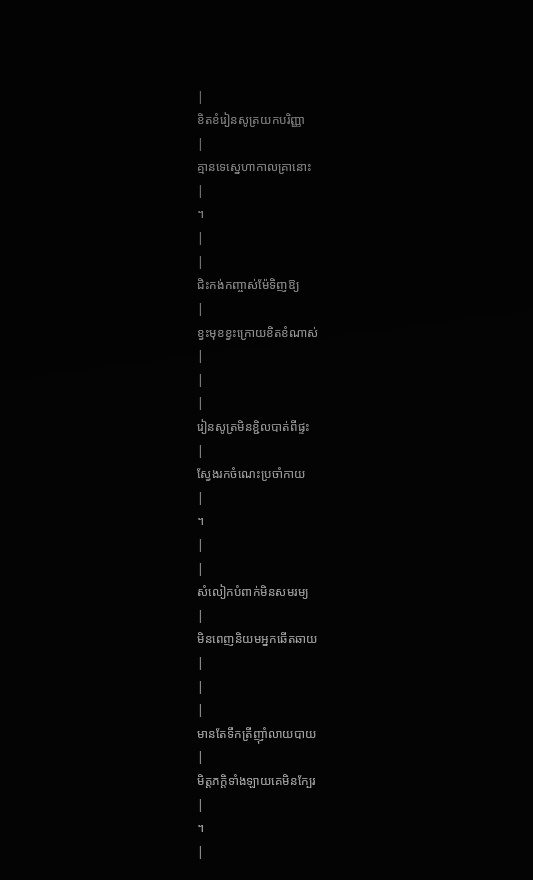|
ខិតខំរៀនសូត្រយកបរិញ្ញា
|
គ្មានទេស្នេហាកាលគ្រានោះ
|
។
|
|
ជិះកង់កញ្ចាស់ម៉ែទិញឱ្យ
|
ខ្វះមុខខ្វះក្រោយខិតខំណាស់
|
|
|
រៀនសូត្រមិនខ្ជិលបាត់ពីផ្ទះ
|
ស្វែងរកចំណេះប្រចាំកាយ
|
។
|
|
សំលៀកបំពាក់មិនសមរម្យ
|
មិនពេញនិយមអ្នកឆើតឆាយ
|
|
|
មានតែទឹកត្រីញ៉ាំលាយបាយ
|
មិត្តភក្តិទាំងឡាយគេមិនក្បែរ
|
។
|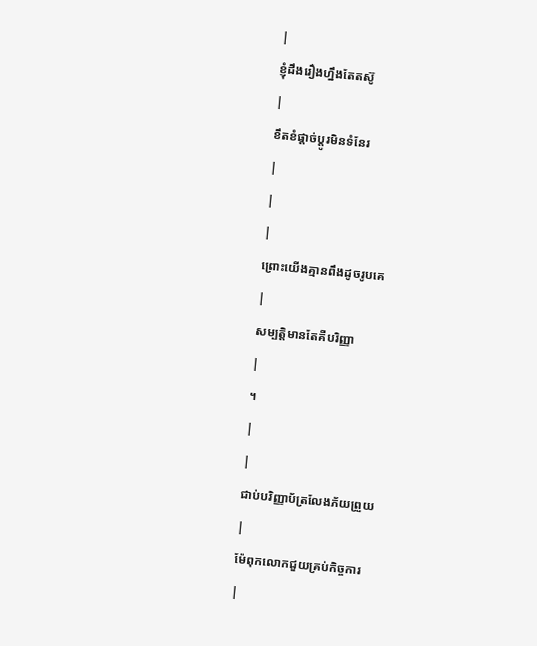|
ខ្ញុំដឹងរឿងហ្នឹងតែតស៊ូ
|
ខឹតខំផ្តាច់ប្តូរមិនទំនែរ
|
|
|
ព្រោះយើងគ្មានពឹងដូចរូបគេ
|
សម្បត្តិមានតែគឺបរិញ្ញា
|
។
|
|
ជាប់បរិញ្ញាប័ត្រលែងភ័យព្រួយ
|
ម៉ែពុកលោកជួយគ្រប់កិច្ចការ
|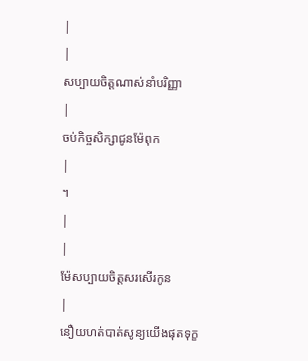|
|
សប្បាយចិត្តណាស់នាំបរិញ្ញា
|
ចប់កិច្ចសិក្សាជូនម៉ែពុក
|
។
|
|
ម៉ែសប្បាយចិត្តសរសើរកូន
|
នឿយហត់បាត់សូន្យយើងផុតទុក្ខ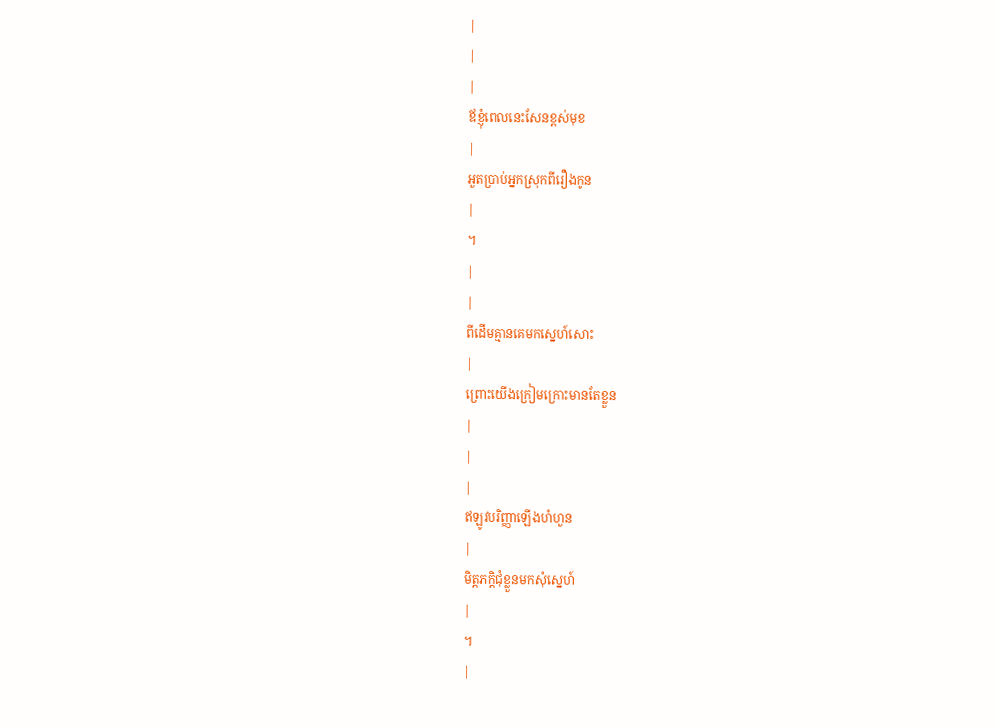|
|
|
ឪខ្ញុំពេលនេះសែនខ្ពស់មុខ
|
អួតប្រាប់អ្នកស្រុកពីរឿងកូន
|
។
|
|
ពីដើមគ្មានគេមកស្នេហ៍សោះ
|
ព្រោះយើងក្រៀមក្រោះមានតែខ្លួន
|
|
|
ឥឡូវបរិញ្ញាឡើងហំហួន
|
មិត្តភក្តិជុំខ្លួនមកសុំស្នេហ៍
|
។
|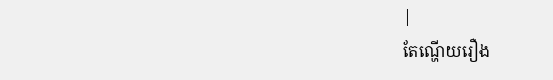|
តែណ្ហើយរឿង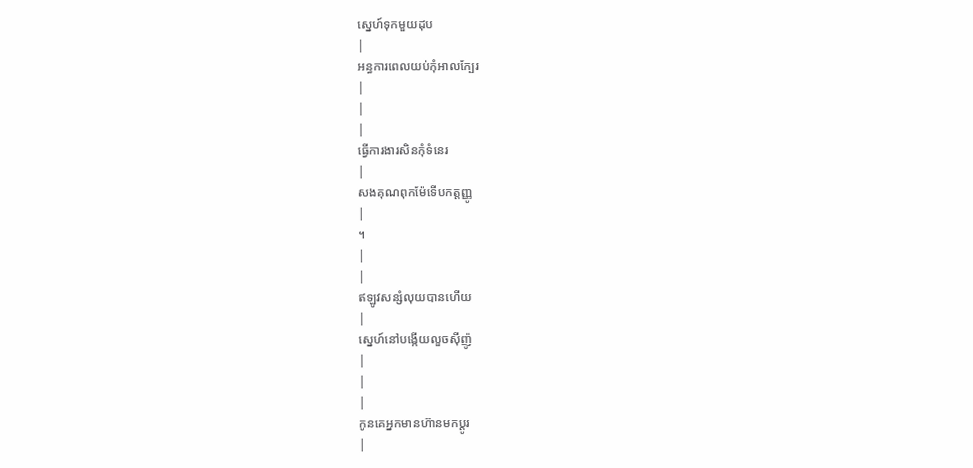ស្នេហ៍ទុកមួយដុប
|
អន្ធការពេលយប់កុំអាលក្បែរ
|
|
|
ធ្វើការងារសិនកុំទំនេរ
|
សងគុណពុកម៉ែទើបកត្តញ្ញូ
|
។
|
|
ឥឡូវសន្សំលុយបានហើយ
|
ស្នេហ៍នៅបង្កើយលួចស៊ីញ៉ូ
|
|
|
កូនគេអ្នកមានហ៊ានមកប្តូរ
|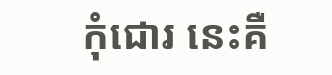កុំជោរ នេះគឺ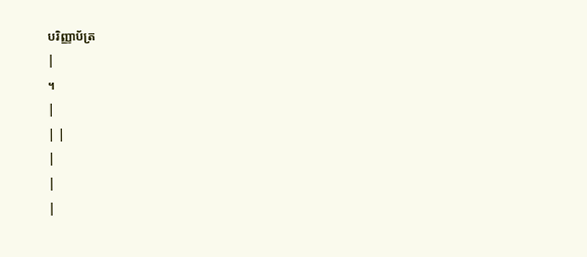បរិញ្ញាប័ត្រ
|
។
|
| |
|
|
|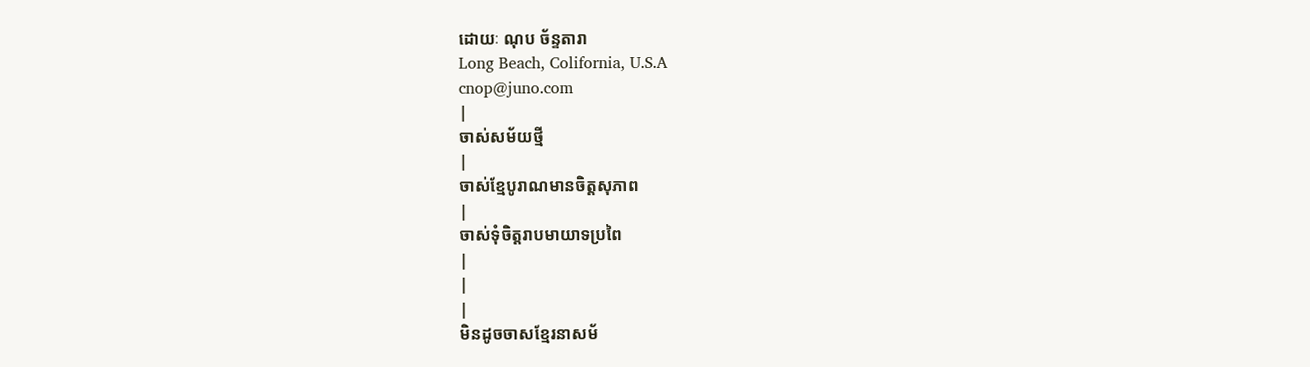ដោយៈ ណុប ច័ន្ទតារា
Long Beach, Colifornia, U.S.A
cnop@juno.com
|
ចាស់សម័យថ្មី
|
ចាស់ខ្មែបូរាណមានចិត្តសុភាព
|
ចាស់ទុំចិត្តរាបមាយាទប្រពៃ
|
|
|
មិនដូចចាសខ្មែរនាសម័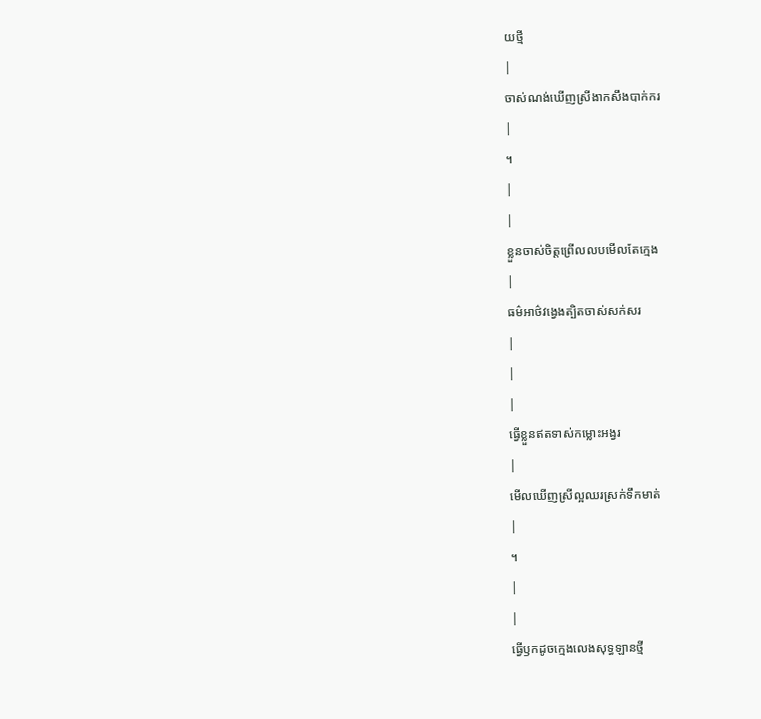យថ្មី
|
ចាស់ណង់ឃើញស្រីងាកសឹងបាក់ករ
|
។
|
|
ខ្លួនចាស់ចិត្តព្រើលលបមើលតែក្មេង
|
ធម៌អាថ៌វង្វេងត្បិតចាស់សក់សរ
|
|
|
ធ្វើខ្លួនឥតទាស់កម្លោះអង្វរ
|
មើលឃើញស្រីល្អឈរស្រក់ទឹកមាត់
|
។
|
|
ធ្វើឫកដូចក្មេងលេងសុទ្ធឡានថ្មី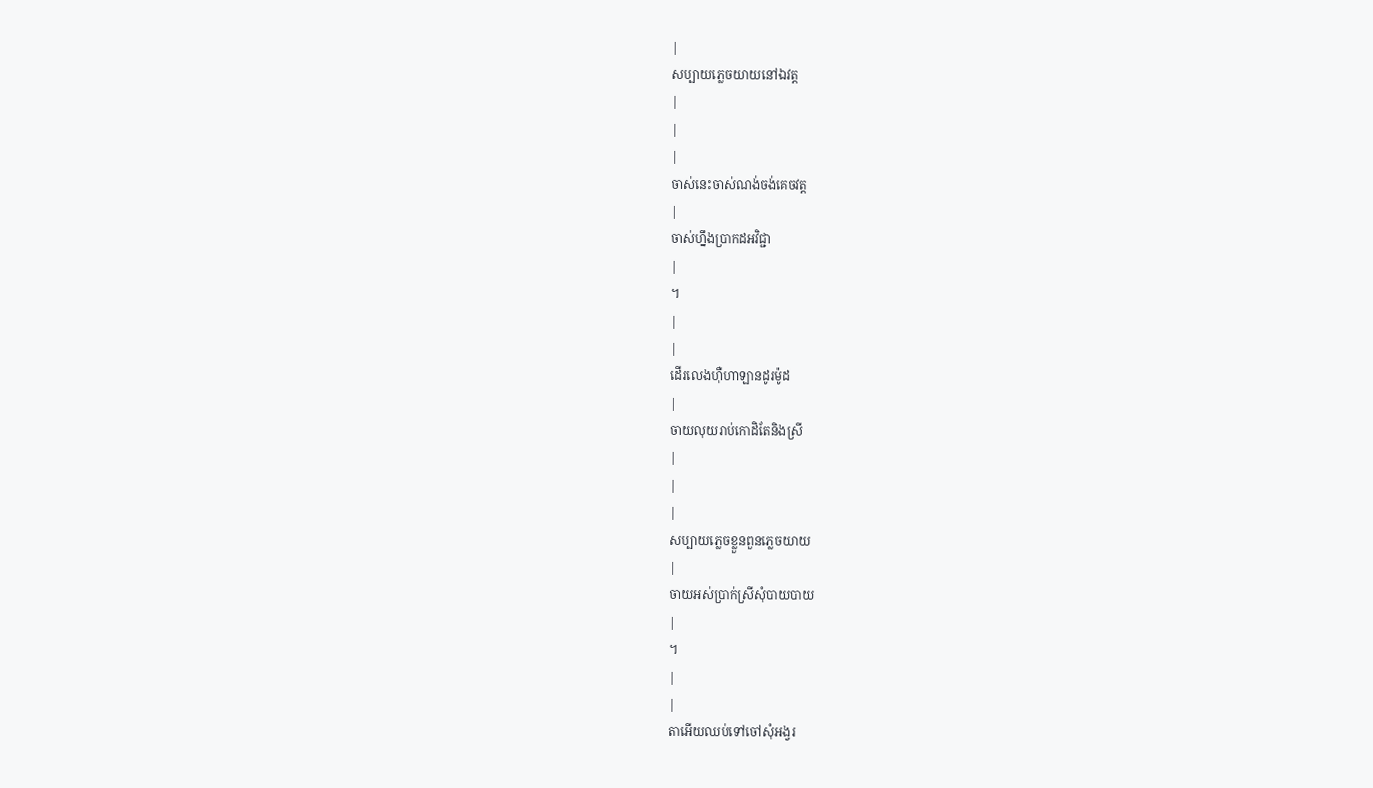|
សប្បាយភ្លេចយាយនៅឯវត្ត
|
|
|
ចាស់នេះចាស់ណង់ចង់គេចវត្ត
|
ចាស់ហ្នឹងប្រាកដអវិជ្ជា
|
។
|
|
ដើរលេងហ៊ឺហាឡានដូរម៉ូដ
|
ចាយលុយរាប់កោដិតែនិងស្រី
|
|
|
សប្បាយភ្លេចខ្លួនពួនភ្លេចយាយ
|
ចាយអស់ប្រាក់ស្រីសុំបាយបាយ
|
។
|
|
តាអើយឈប់ទៅចៅសុំអង្វរ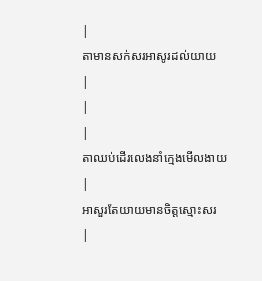|
តាមានសក់សរអាសូរដល់យាយ
|
|
|
តាឈប់ដើរលេងនាំក្មេងមើលងាយ
|
អាសួរតែយាយមានចិត្តស្មោះសរ
|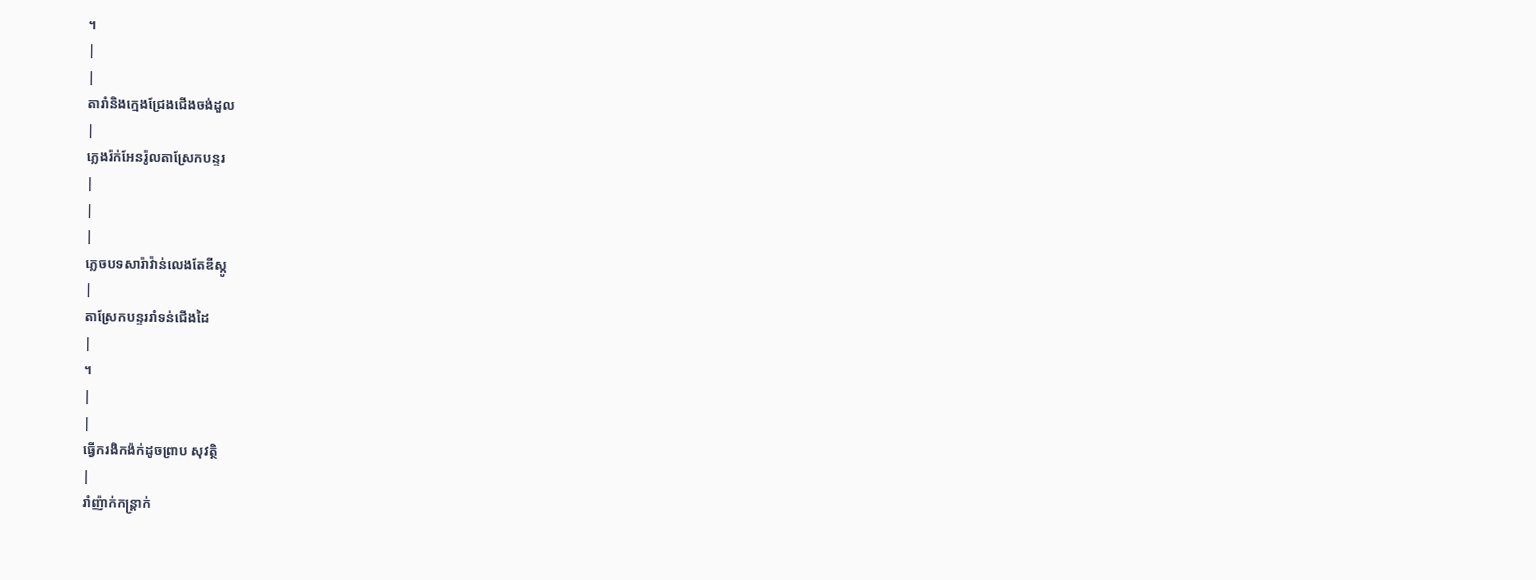។
|
|
តារាំនិងក្មេងជ្រែងជើងចង់ដួល
|
ភ្លេងរ៉ក់អែនរ៉ូលតាស្រែកបន្ទរ
|
|
|
ភ្លេចបទសារ៉ាវ៉ាន់លេងតែឌីស្កូ
|
តាស្រែកបន្ទររាំទន់ជើងដៃ
|
។
|
|
ធ្វើករងិកង៉ក់ដូចព្រាប សុវត្ថិ
|
រាំញ៉ាក់កន្ត្រាក់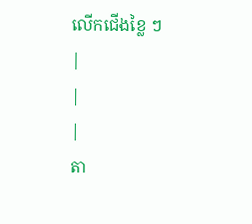លើកជើងខ្លៃ ៗ
|
|
|
តា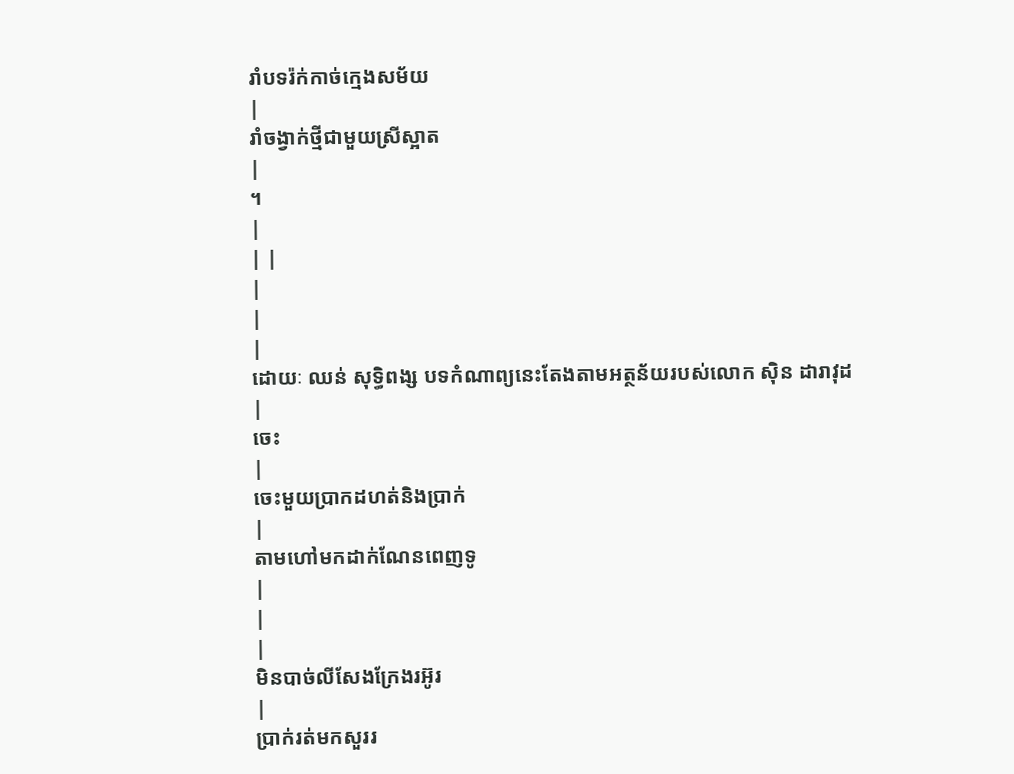រាំបទរ៉ក់កាច់ក្មេងសម័យ
|
រាំចង្វាក់ថ្មីជាមួយស្រីស្អាត
|
។
|
| |
|
|
|
ដោយៈ ឈន់ សុទ្ធិពង្ស បទកំណាព្យនេះតែងតាមអត្ថន័យរបស់លោក ស៊ិន ដារាវុដ
|
ចេះ
|
ចេះមួយប្រាកដហត់និងប្រាក់
|
តាមហៅមកដាក់ណែនពេញទូ
|
|
|
មិនបាច់លីសែងក្រែងរអ៊ូរ
|
ប្រាក់រត់មកសួររ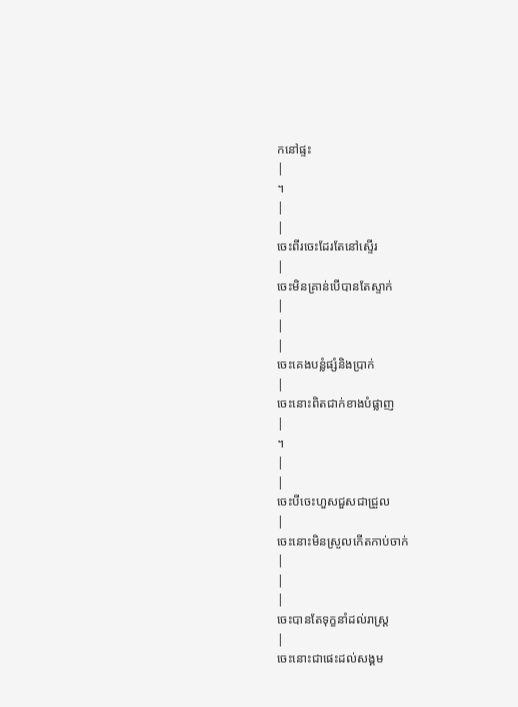កនៅផ្ទះ
|
។
|
|
ចេះពីរចេះដែរតែនៅស្ទើរ
|
ចេះមិនគ្រាន់បើបានតែស្ទាក់
|
|
|
ចេះគេងបន្លំផ្សំនិងប្រាក់
|
ចេះនោះពិតជាក់ខាងបំផ្លាញ
|
។
|
|
ចេះបីចេះហួសជួសជាជ្រួល
|
ចេះនោះមិនស្រួលកើតកាប់ចាក់
|
|
|
ចេះបានតែទុក្ខនាំដល់រាស្ត្រ
|
ចេះនោះជាផេះដល់សង្គម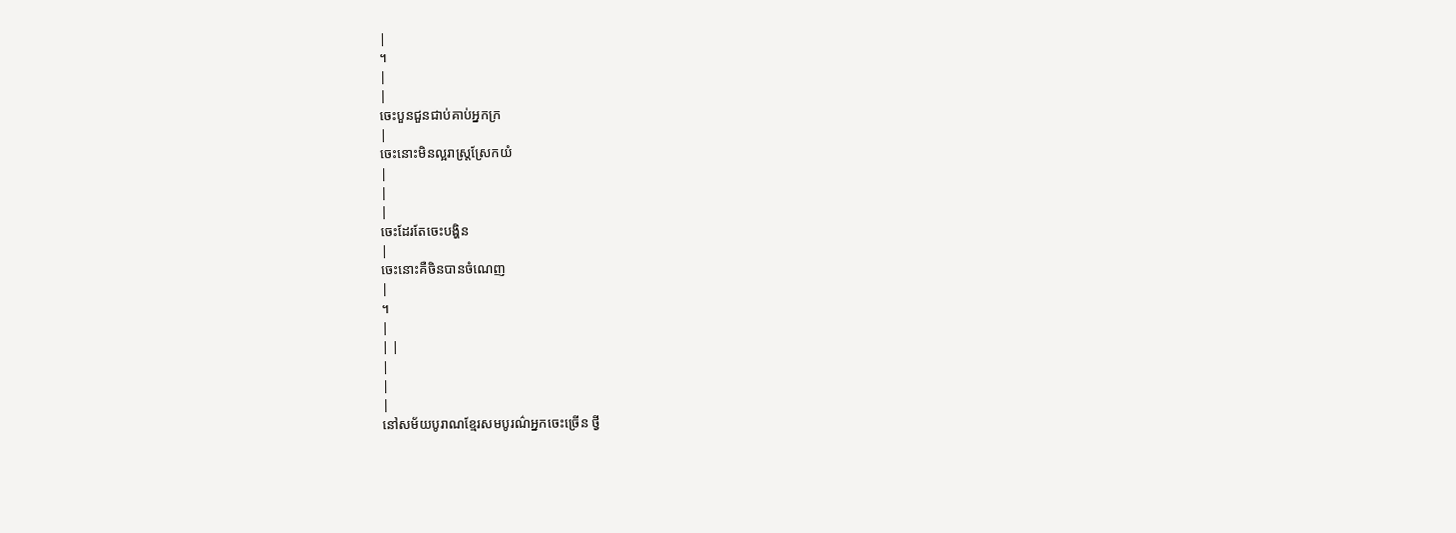|
។
|
|
ចេះបួនជួនជាប់គាប់អ្នកក្រ
|
ចេះនោះមិនល្អរាស្ត្រស្រែកយំ
|
|
|
ចេះដែរតែចេះបង្ហិន
|
ចេះនោះគឺចិនបានចំណេញ
|
។
|
| |
|
|
|
នៅសម័យបូរាណខ្មែរសមបូរណ៌អ្នកចេះច្រើន ថ្វី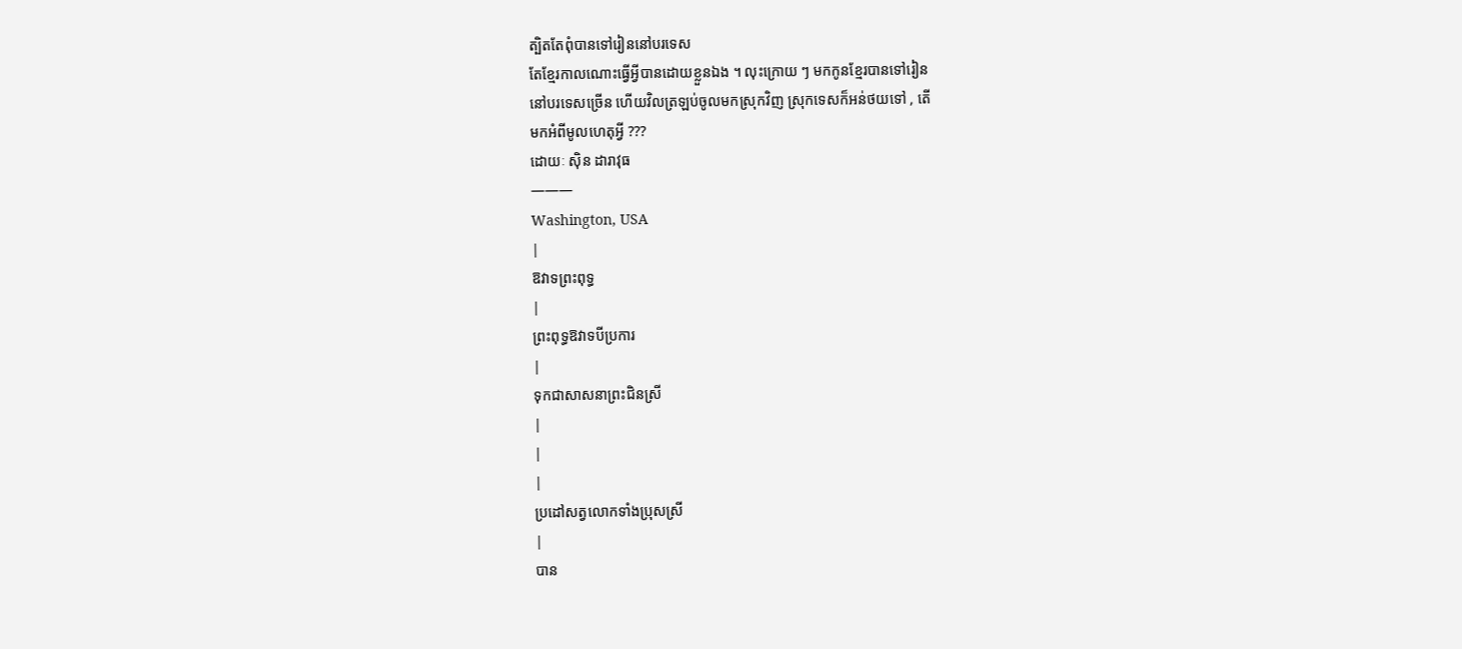ត្បិតតែពុំបានទៅរៀននៅបរទេស
តែខ្មែរកាលណោះធ្វើអ្វីបានដោយខ្លួនឯង ។ លុះក្រោយ ៗ មកកូនខ្មែរបានទៅរៀន
នៅបរទេសច្រើន ហើយវិលត្រឡប់ចូលមកស្រុកវិញ ស្រុកទេសក៏អន់ថយទៅ , តើ
មកអំពីមូលហេតុអ្វី ???
ដោយៈ ស៊ិន ដារាវុធ
———
Washington, USA
|
ឱវាទព្រះពុទ្ធ
|
ព្រះពុទ្ធឱវាទបីប្រការ
|
ទុកជាសាសនាព្រះជិនស្រី
|
|
|
ប្រដៅសត្វលោកទាំងប្រុសស្រី
|
បាន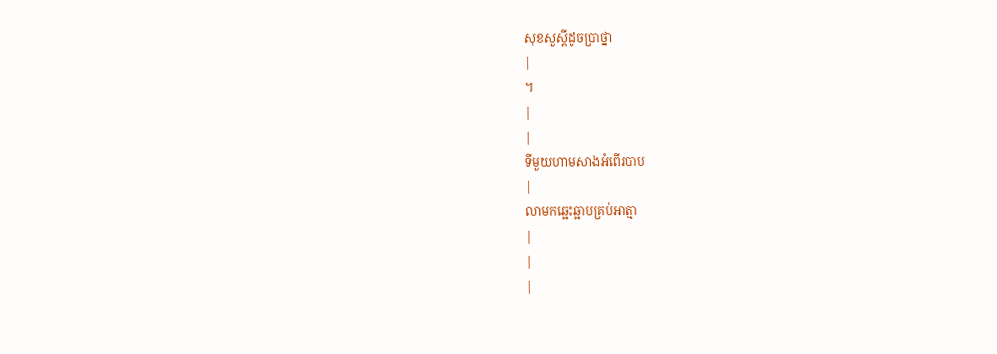សុខសួស្តីដូចប្រាថ្នា
|
។
|
|
ទីមួយហាមសាងអំពើរបាប
|
លាមកឆ្អេះឆ្អាបគ្រប់អាត្មា
|
|
|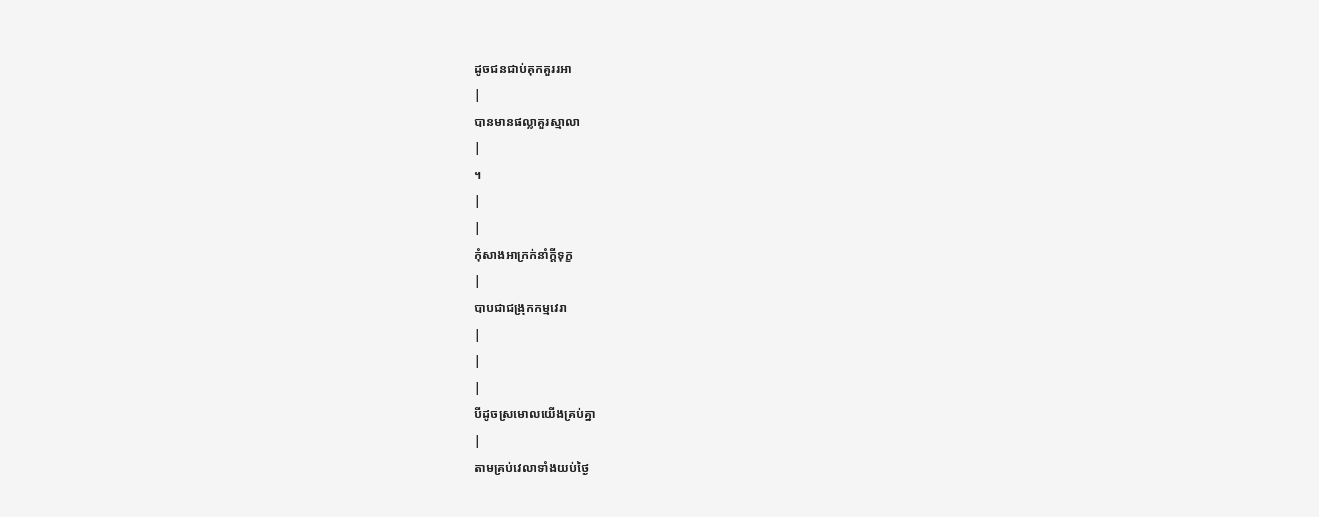ដូចជនជាប់គុកគួររអា
|
បានមានផល្លាគួរស្មាលា
|
។
|
|
កុំសាងអាក្រក់នាំក្តីទុក្ខ
|
បាបជាជង្រុកកម្មវេរា
|
|
|
បីដូចស្រមោលយើងគ្រប់គ្នា
|
តាមគ្រប់វេលាទាំងយប់ថ្ងៃ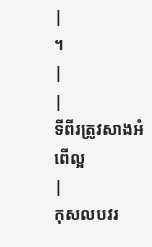|
។
|
|
ទីពីរត្រូវសាងអំពើល្អ
|
កុសលបវរ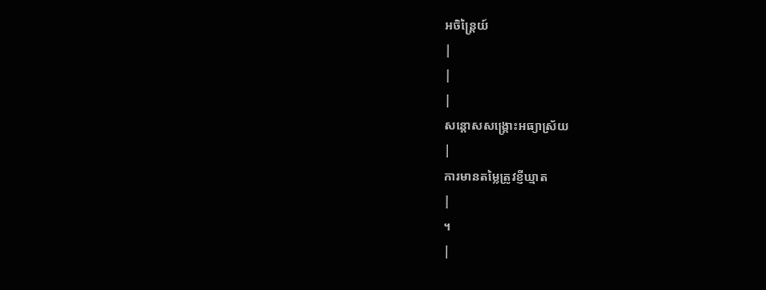អចិន្ត្រៃយ៍
|
|
|
សន្តោសសង្គ្រោះអធ្យាស្រ័យ
|
ការមានតម្លៃត្រូវខ្ញីឃ្មាត
|
។
|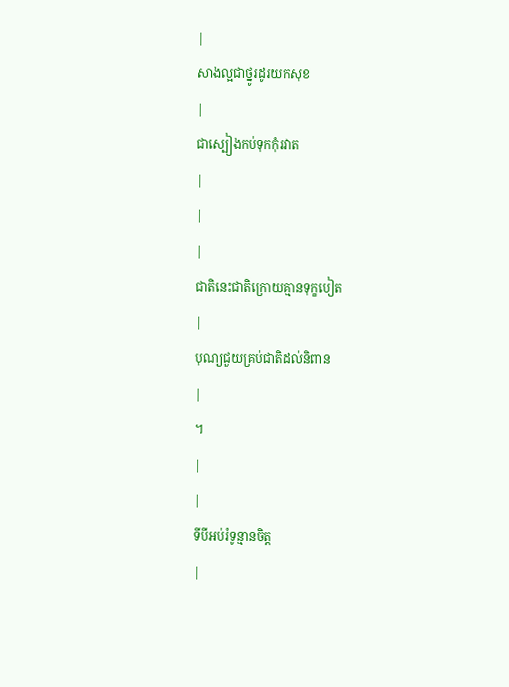|
សាងល្អជាថ្នូរដូរយកសុខ
|
ជាស្បៀងកប់ទុកកុំរវាត
|
|
|
ជាតិនេះជាតិក្រោយគ្មានទុក្ខបៀត
|
បុណ្យជួយគ្រប់ជាតិដល់និពាន
|
។
|
|
ទីបីអប់រំទូន្មានចិត្ត
|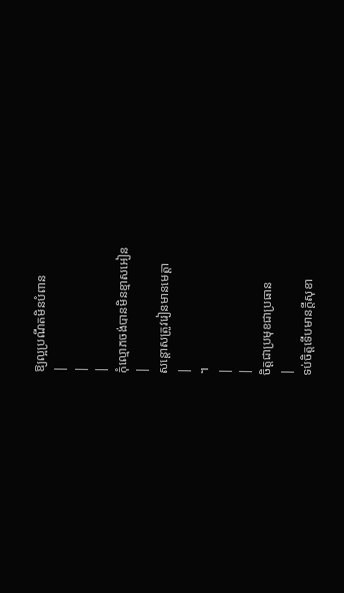ឱ្យល្អប្រណីតមិនបំពាន
|
|
|
កុំល្មោភចង់បានមិនខ្មាសអៀន
|
សន្តោសត្រូវរៀនមានមេត្តា
|
។
|
|
ចិត្តជាប្រមុខជាប្រធាន
|
ទប់ចិត្តទើបមានក្តីសុខា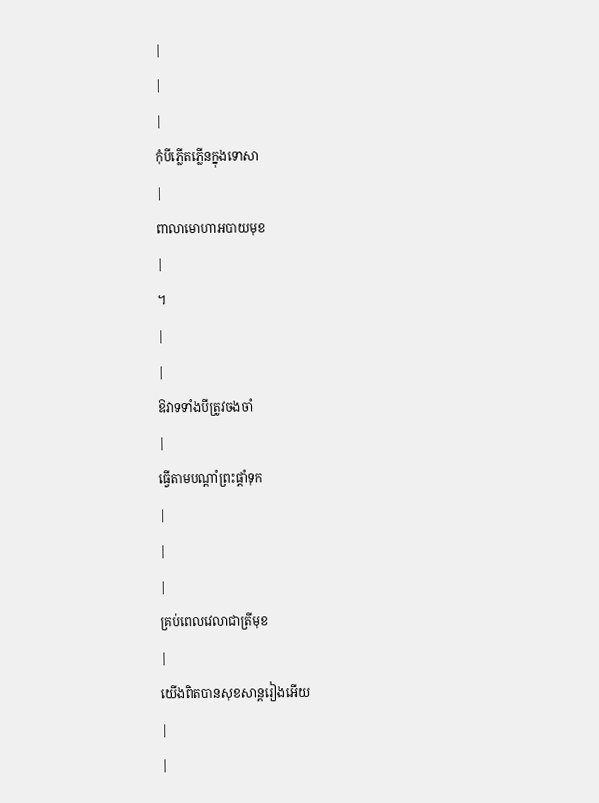|
|
|
កុំបីភ្លើតភ្លើនក្នុងទោសា
|
ពាលាមោហាអបាយមុខ
|
។
|
|
ឱវាទទាំងបីត្រូវចងចាំ
|
ធ្វើតាមបណ្តាំព្រះផ្តាំទុក
|
|
|
គ្រប់ពេលវេលាជាត្រីមុខ
|
យើងពិតបានសុខសាន្តរៀងអើយ
|
|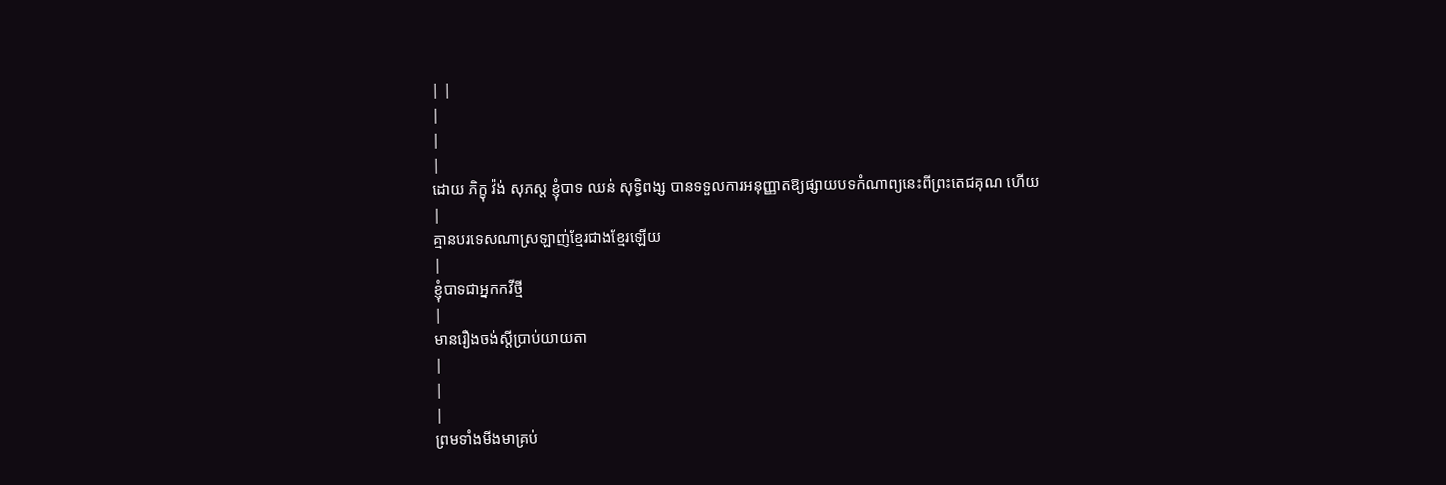| |
|
|
|
ដោយ ភិក្ខុ វ៉ង់ សុភស្ត ខ្ញុំបាទ ឈន់ សុទ្ធិពង្ស បានទទួលការអនុញ្ញាតឱ្យផ្សាយបទកំណាព្យនេះពីព្រះតេជគុណ ហើយ
|
គ្មានបរទេសណាស្រឡាញ់ខ្មែរជាងខ្មែរឡើយ
|
ខ្ញុំបាទជាអ្នកកវីថ្មី
|
មានរឿងចង់ស្តីប្រាប់យាយតា
|
|
|
ព្រមទាំងមីងមាគ្រប់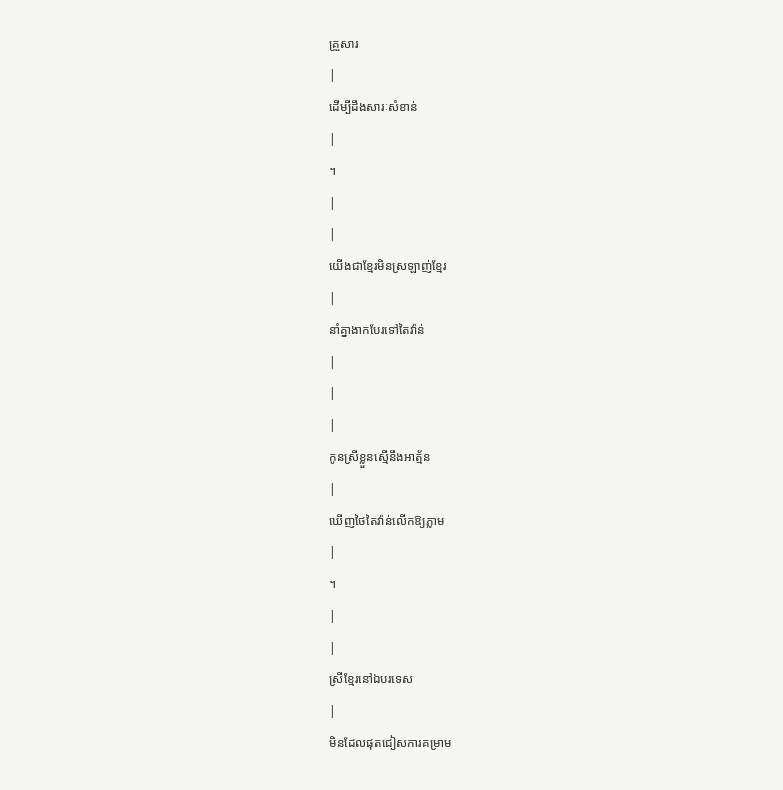គ្រួសារ
|
ដើម្បីដឹងសារៈសំខាន់
|
។
|
|
យើងជាខ្មែរមិនស្រឡាញ់ខ្មែរ
|
នាំគ្នាងាកបែរទៅតៃវ៉ាន់
|
|
|
កូនស្រីខ្លួនស្មើនឹងអាត្ម័ន
|
ឃើញថៃតៃវ៉ាន់លើកឱ្យភ្លាម
|
។
|
|
ស្រីខ្មែរនៅឯបរទេស
|
មិនដែលផុតជៀសការគម្រាម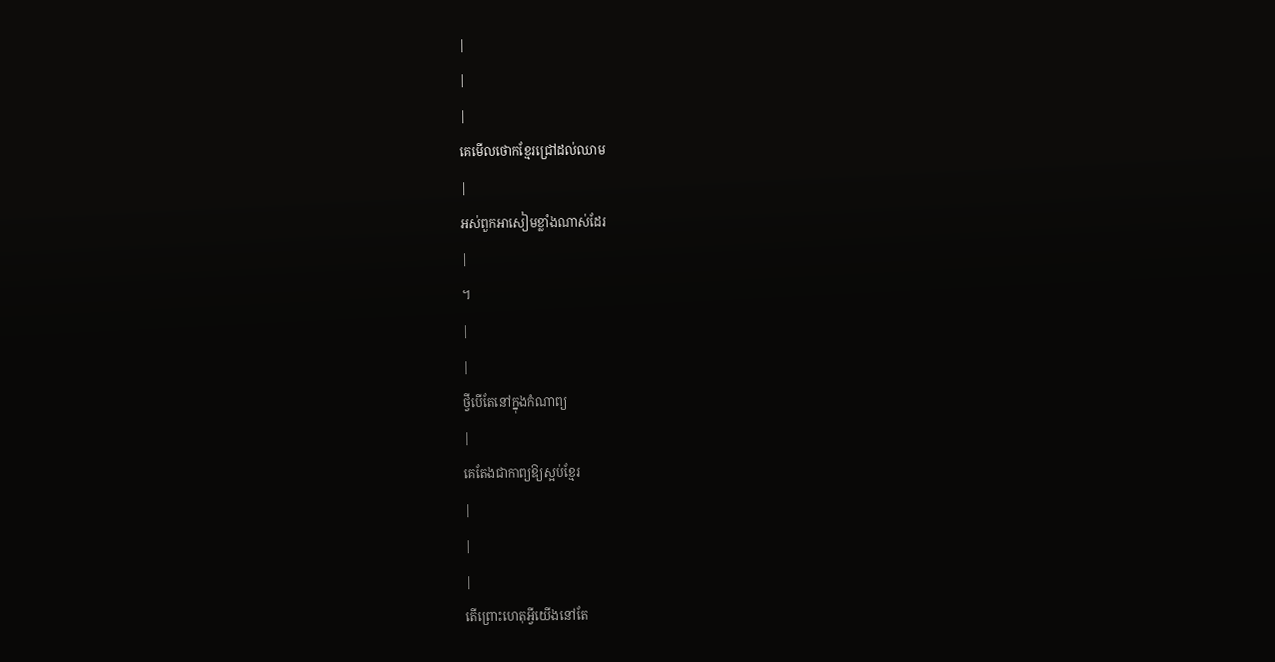|
|
|
គេមើលថោកខ្មែរជ្រៅដល់ឈាម
|
អស់ពួកអាសៀមខ្លាំងណាស់ដែរ
|
។
|
|
ថ្វីបើតែនៅក្នុងកំណាព្យ
|
គេតែងជាកាព្យឱ្យស្អប់ខ្មែរ
|
|
|
តើព្រោះហេតុអ្វីយើងនៅតែ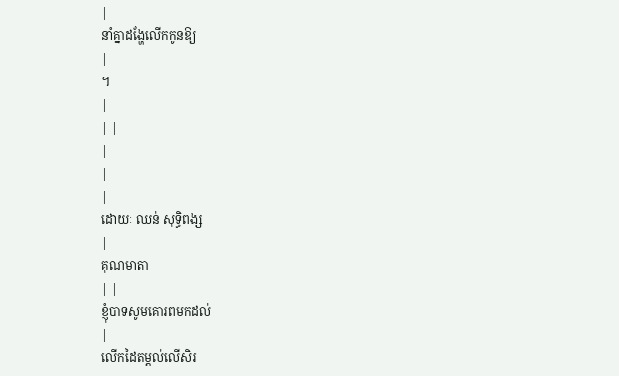|
នាំគ្នាដង្ហែលើកកូនឱ្យ
|
។
|
| |
|
|
|
ដោយៈ ឈន់ សុទ្ធិពង្ស
|
គុណមាតា
| |
ខ្ញុំបាទសូមគោរពមកដល់
|
លើកដៃតម្តល់លើសិរ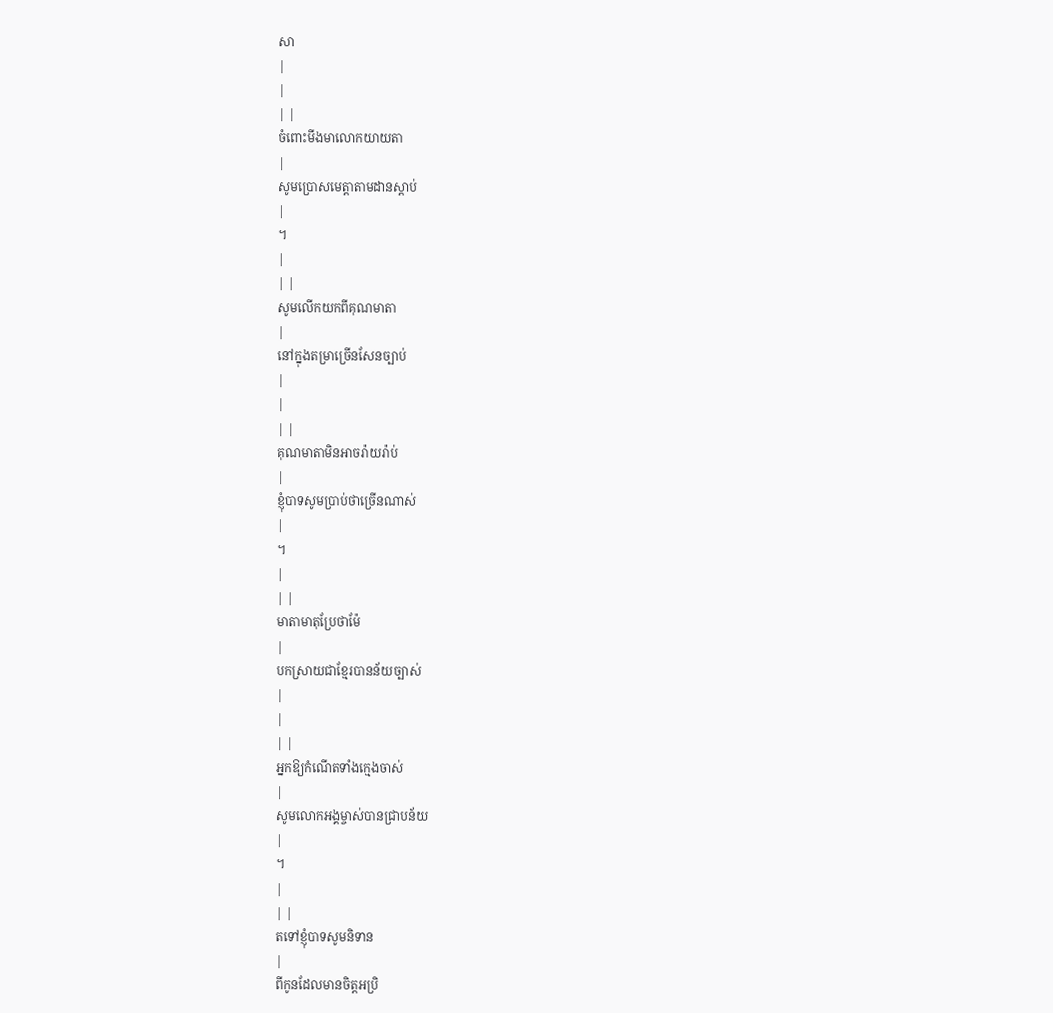សា
|
|
| |
ចំពោះមីងមាលោកយាយតា
|
សូមប្រោសមេត្តាតាមដានស្តាប់
|
។
|
| |
សូមលើកយកពីគុណមាតា
|
នៅក្នុងតម្រាច្រើនសែនច្បាប់
|
|
| |
គុណមាតាមិនអាចរ៉ាយរ៉ាប់
|
ខ្ញុំបាទសូមប្រាប់ថាច្រើនណាស់
|
។
|
| |
មាតាមាតុប្រែថាម៉ែ
|
បកស្រាយជាខ្មែរបានន័យច្បាស់
|
|
| |
អ្នកឱ្យកំណើតទាំងក្មេងចាស់
|
សូមលោកអង្គម្ចាស់បានជ្រាបន័យ
|
។
|
| |
តទៅខ្ញុំបាទសូមនិទាន
|
ពីកូនដែលមានចិត្តអប្រិ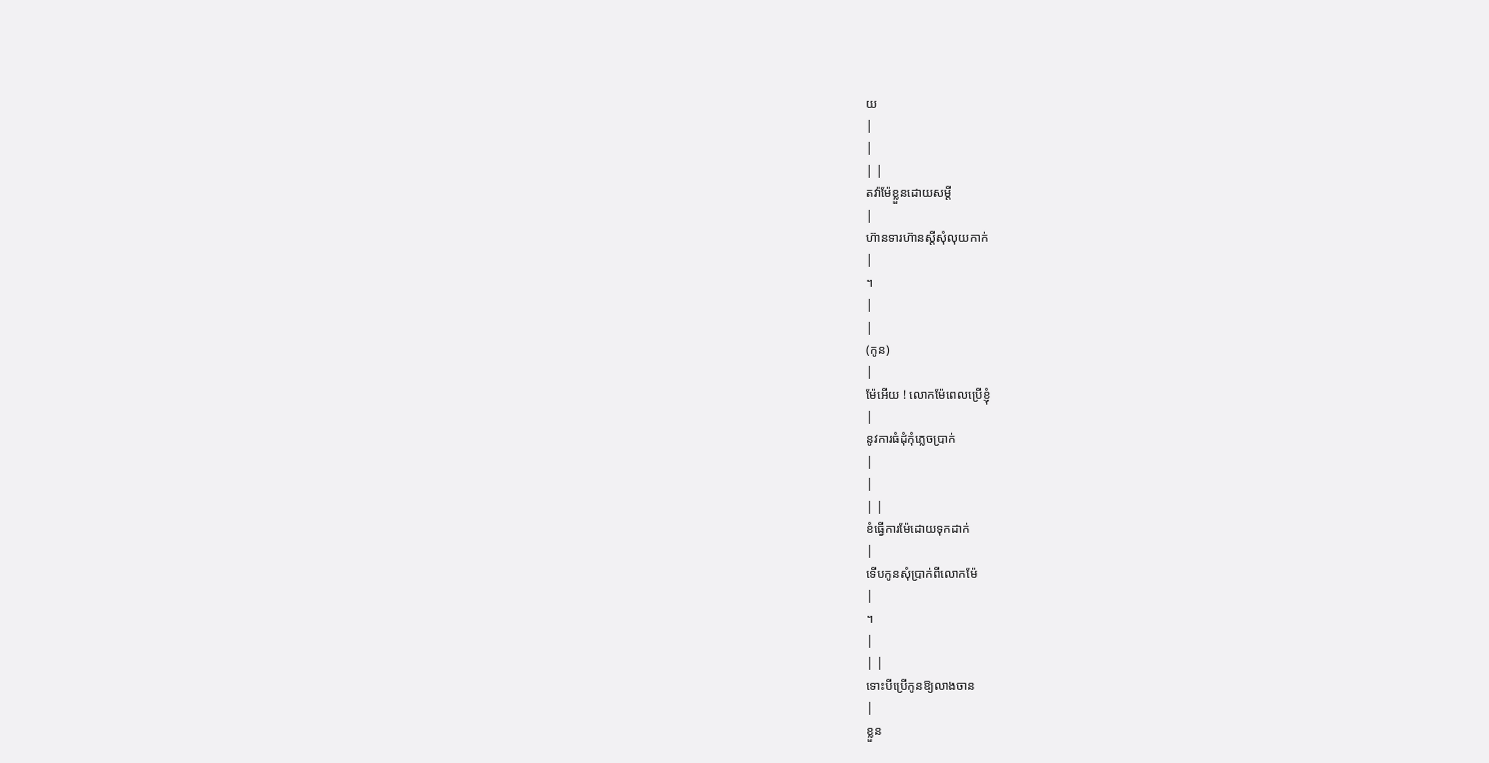យ
|
|
| |
តវ៉ាម៉ែខ្លួនដោយសម្តី
|
ហ៊ានទារហ៊ានស្តីសុំលុយកាក់
|
។
|
|
(កូន)
|
ម៉ែអើយ ! លោកម៉ែពេលប្រើខ្ញុំ
|
នូវការធំដុំកុំភ្លេចប្រាក់
|
|
| |
ខំធ្វើការម៉ែដោយទុកដាក់
|
ទើបកូនសុំប្រាក់ពីលោកម៉ែ
|
។
|
| |
ទោះបីប្រើកូនឱ្យលាងចាន
|
ខ្លួន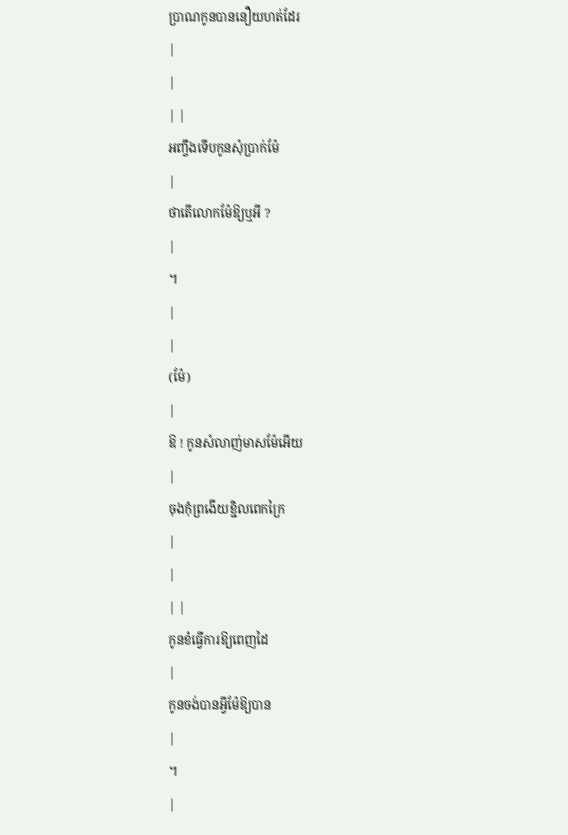ប្រាណកូនបាននឿយហត់ដែរ
|
|
| |
អញ្ចឹងទើបកូនសុំប្រាក់ម៉ែ
|
ថាតើលោកម៉ែឱ្យឬអី ?
|
។
|
|
(ម៉ែ)
|
ឱ ! កូនសំលាញ់មាសម៉ែអើយ
|
ចុងកុំព្រងើយខ្ជិលពេកក្រៃ
|
|
| |
កូនខំធ្វើការឱ្យពេញដៃ
|
កូនចង់បានអ្វីម៉ែឱ្យបាន
|
។
|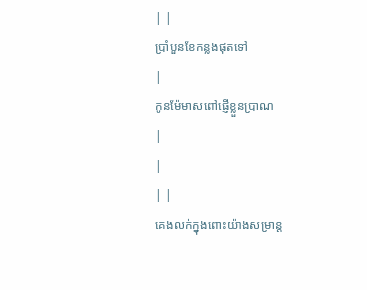| |
ប្រាំបួនខែកន្លងផុតទៅ
|
កូនម៉ែមាសពៅផ្ញើខ្លួនប្រាណ
|
|
| |
គេងលក់ក្នុងពោះយ៉ាងសម្រាន្ត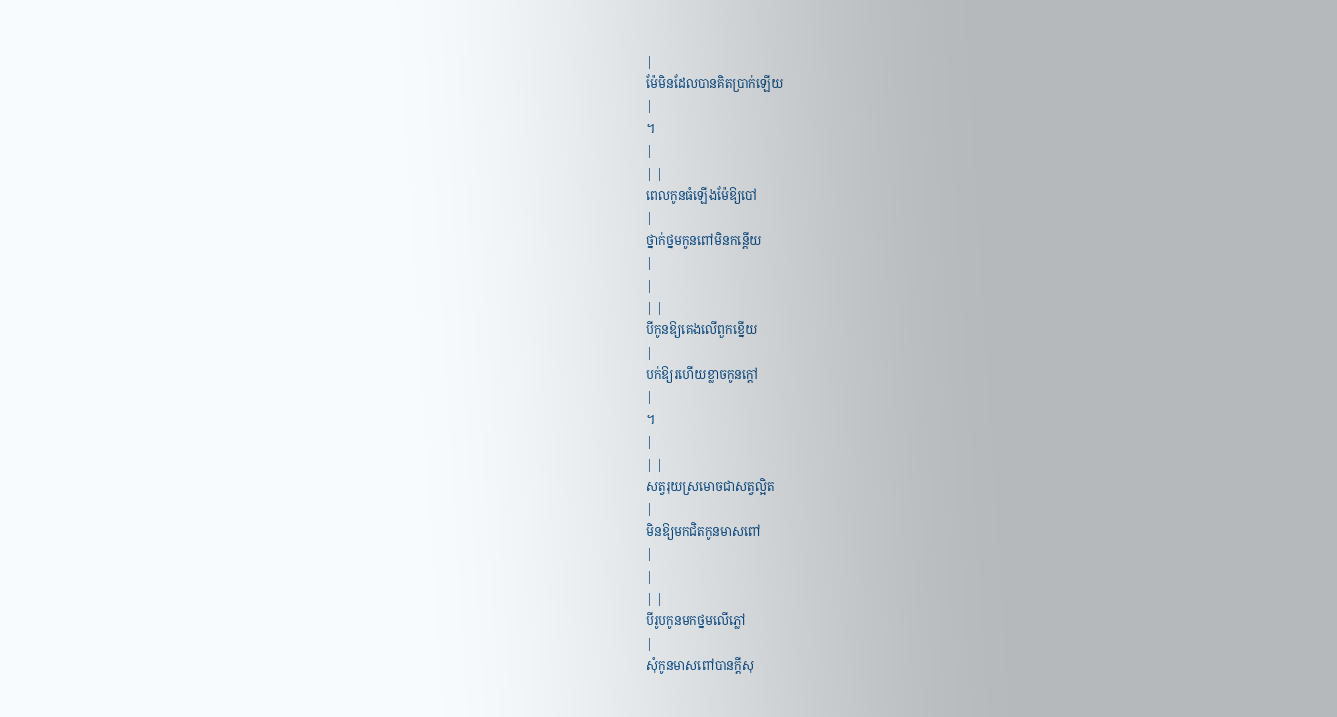|
ម៉ែមិនដែលបានគិតប្រាក់ឡើយ
|
។
|
| |
ពេលកូនធំឡើងម៉ែឱ្យបៅ
|
ថ្នាក់ថ្នមកូនពៅមិនកន្តើយ
|
|
| |
បីកូនឱ្យគេងលើពួកខ្នើយ
|
បក់ឱ្យរហើយខ្លាចកូនក្តៅ
|
។
|
| |
សត្វរុយស្រមោចជាសត្វល្អិត
|
មិនឱ្យមកជិតកូនមាសពៅ
|
|
| |
បីរូបកូនមកថ្នមលើភ្លៅ
|
សុំកូនមាសពៅបានក្តីសុ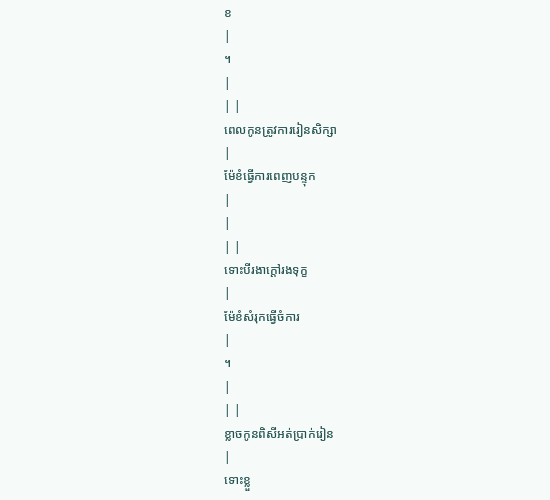ខ
|
។
|
| |
ពេលកូនត្រូវការរៀនសិក្សា
|
ម៉ែខំធ្វើការពេញបន្ទុក
|
|
| |
ទោះបីរងាក្តៅរងទុក្ខ
|
ម៉ែខំសំរុកធ្វើចំការ
|
។
|
| |
ខ្លាចកូនពិសីអត់ប្រាក់រៀន
|
ទោះខ្លួ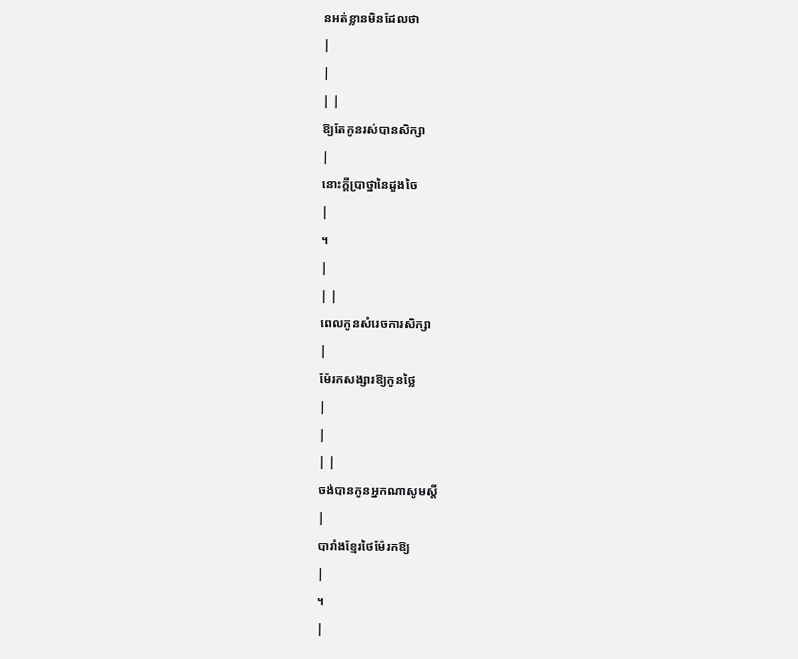នអត់ខ្លានមិនដែលថា
|
|
| |
ឱ្យតែកូនរស់បានសិក្សា
|
នោះក្តីប្រាថ្នានៃដួងចៃ
|
។
|
| |
ពេលកូនសំរេចការសិក្សា
|
ម៉ែរកសង្សារឱ្យកូនថ្លៃ
|
|
| |
ចង់បានកូនអ្នកណាសូមស្តី
|
បារាំងខ្មែរថៃម៉ែរកឱ្យ
|
។
|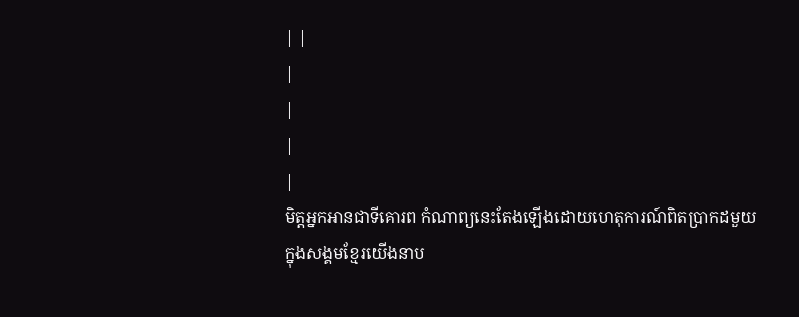| |
|
|
|
|
មិត្តអ្នកអានជាទីគោរព កំណាព្យនេះតែងឡើងដោយហេតុការណ៍ពិតប្រាកដមួយ
ក្នុងសង្គមខ្មែរយើងនាប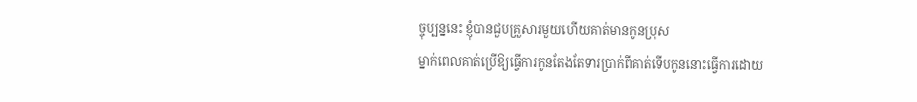ច្ចុប្បន្ននេះ ខ្ញុំបានជួបគ្រួសារមួយហើយគាត់មានកូនប្រុស
ម្នាក់ពេលគាត់ប្រើឱ្យធ្វើការកូនតែងតែទារប្រាក់ពីគាត់ទើបកូននោះធ្វើការដោយ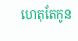ហេតុតែកូន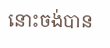នោះចង់បាន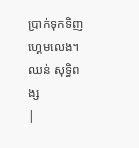ប្រាក់ទុកទិញហ្គេមលេង។
ឈន់ សុទ្ធិពង្ស
|